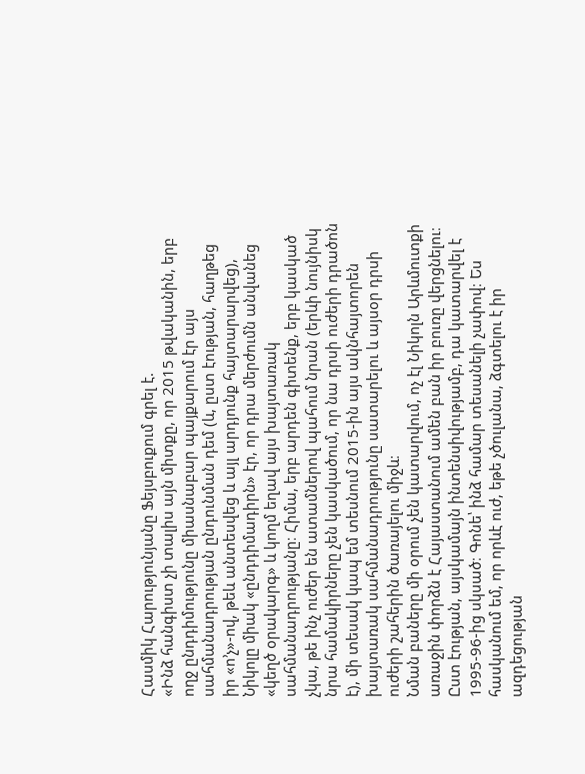Հասմիկ Հարությունյանը Ֆեյսբուքում գրել է.
«Ինձ հանգիստ չի տալիս այն միտքը, որ 2015 թվականին, երբ ողջ ընդդիմությունը միասնաբար պայքարում էր այս սահմանադրության ընդունման դեմ (և, ըստ էության, հաղթեց իր «ո’չ»-ով, թեև անտեսվեց և այլ արդյունք հայտարարվեց), Նիկոլը միակ «ընդդիմադիրն» էր, որ դրա մերժումն անվանեց «կեղծ օրակարգ» և կողմ եղավ այս խայտառակ սահմանադրությանը։ Հիմա, երբ արդեն գիտենք, երբ կասկած չկա, թե ինչ ուժեր են ատամներով պահում նրան (երևի նույնիսկ նրա համակիրները չեն կասկածում, որ նա դրսի ուժերի դրածոն է), մի տեսակ կապ եմ տեսնում 2015-ին այս ակնհայտորեն խայտառակ սահմանադրությունը սատարելու և այսօր դրսի ուժերի շահերին ծառայելու միջև։
Նման բաները մի օրում չեն կատարվում, ոչ էլ Նիկոլն Արևմուտքի առաջին փորձն է Հայաստանում ամեն բան իր բուռը վերցնելու։ Ըստ էության, այսկամայն ինտենսիվությամբ, դա կատարվել է 1995-96-ից սկսած։ Գոնե՝ ինձ համար տեսանելի չափով։ Ես հասկանում եմ, որ որևէ ուժ, եթե չծուլանա, ձգտելու է իր ազդեցության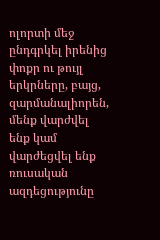ոլորտի մեջ ընդգրկել իրենից փոքր ու թույլ երկրները, բայց, զարմանալիորեն, մենք վարժվել ենք կամ վարժեցվել ենք ռուսական ազդեցությունը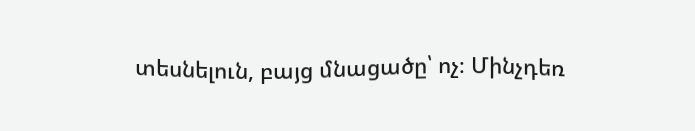տեսնելուն, բայց մնացածը՝ ոչ։ Մինչդեռ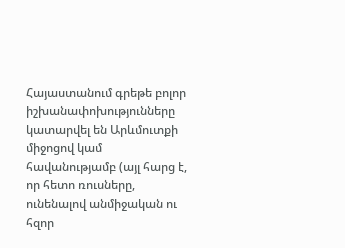Հայաստանում գրեթե բոլոր իշխանափոխությունները կատարվել են Արևմուտքի միջոցով կամ հավանությամբ (այլ հարց է, որ հետո ռուսները, ունենալով անմիջական ու հզոր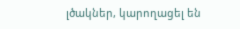լծակներ, կարողացել են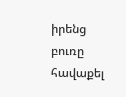իրենց բուռը հավաքել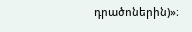դրածոներին)»։